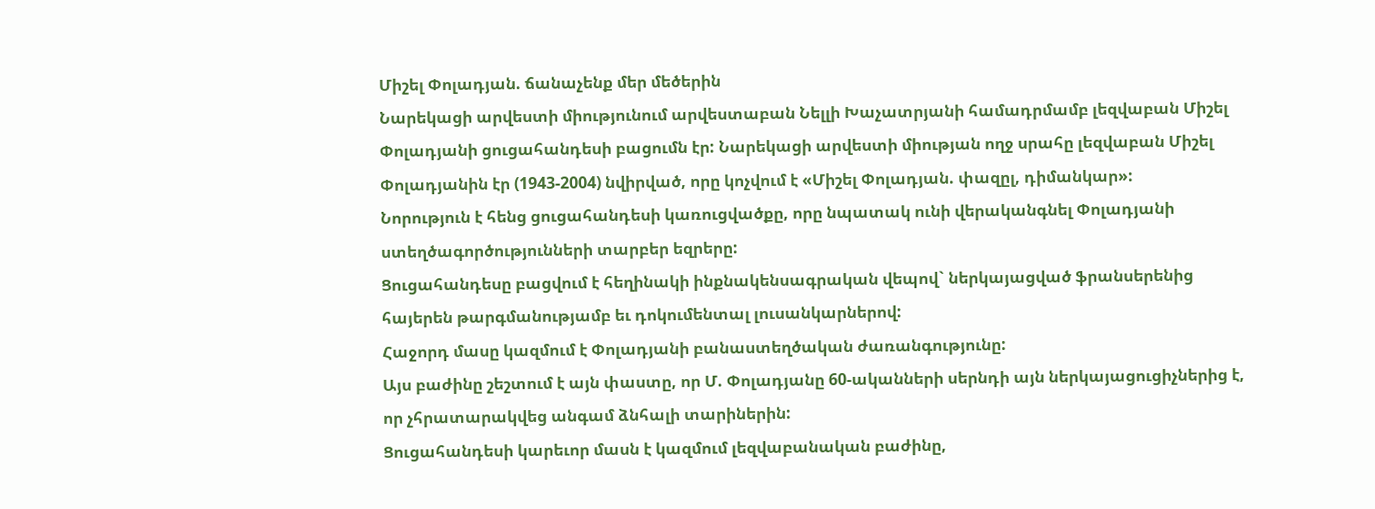Միշել Փոլադյան. ճանաչենք մեր մեծերին
Նարեկացի արվեստի միությունում արվեստաբան Նելլի Խաչատրյանի համադրմամբ լեզվաբան Միշել Փոլադյանի ցուցահանդեսի բացումն էր: Նարեկացի արվեստի միության ողջ սրահը լեզվաբան Միշել Փոլադյանին էր (1943-2004) նվիրված, որը կոչվում է «Միշել Փոլադյան. փազըլ, դիմանկար»:
Նորություն է հենց ցուցահանդեսի կառուցվածքը, որը նպատակ ունի վերականգնել Փոլադյանի ստեղծագործությունների տարբեր եզրերը:
Ցուցահանդեսը բացվում է հեղինակի ինքնակենսագրական վեպով` ներկայացված ֆրանսերենից հայերեն թարգմանությամբ եւ դոկումենտալ լուսանկարներով:
Հաջորդ մասը կազմում է Փոլադյանի բանաստեղծական ժառանգությունը:
Այս բաժինը շեշտում է այն փաստը, որ Մ. Փոլադյանը 60-ականների սերնդի այն ներկայացուցիչներից է, որ չհրատարակվեց անգամ ձնհալի տարիներին:
Ցուցահանդեսի կարեւոր մասն է կազմում լեզվաբանական բաժինը,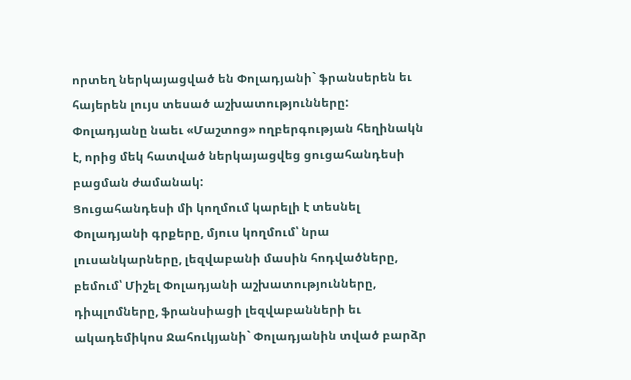որտեղ ներկայացված են Փոլադյանի` ֆրանսերեն եւ հայերեն լույս տեսած աշխատությունները:
Փոլադյանը նաեւ «Մաշտոց» ողբերգության հեղինակն է, որից մեկ հատված ներկայացվեց ցուցահանդեսի բացման ժամանակ:
Ցուցահանդեսի մի կողմում կարելի է տեսնել Փոլադյանի գրքերը, մյուս կողմում՝ նրա լուսանկարները, լեզվաբանի մասին հոդվածները, բեմում՝ Միշել Փոլադյանի աշխատությունները, դիպլոմները, ֆրանսիացի լեզվաբանների եւ ակադեմիկոս Ջահուկյանի` Փոլադյանին տված բարձր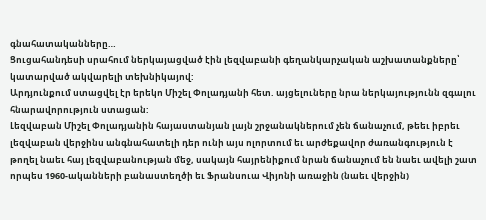գնահատականները…
Ցուցահանդեսի սրահում ներկայացված էին լեզվաբանի գեղանկարչական աշխատանքները՝ կատարված ակվարելի տեխնիկայով:
Արդյունքում ստացվել էր երեկո Միշել Փոլադյանի հետ. այցելուները նրա ներկայությունն զգալու հնարավորություն ստացան:
Լեզվաբան Միշել Փոլադյանին հայաստանյան լայն շրջանակներում չեն ճանաչում, թեեւ իբրեւ լեզվաբան վերջինս անգնահատելի դեր ունի այս ոլորտում եւ արժեքավոր ժառանգություն է թողել նաեւ հայ լեզվաբանության մեջ, սակայն հայրենիքում նրան ճանաչում են նաեւ ավելի շատ որպես 1960-ականների բանաստեղծի եւ Ֆրանսուա Վիյոնի առաջին (նաեւ վերջին)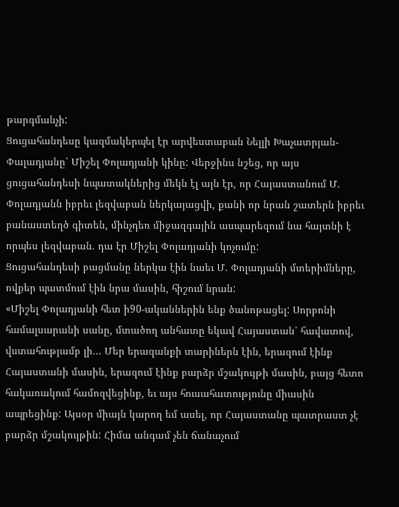թարգմանչի:
Ցուցահանդեսը կազմակերպել էր արվեստաբան Նելլի Խաչատրյան-Փալադյանը՝ Միշել Փոլադյանի կինը: Վերջինս նշեց, որ այս ցուցահանդեսի նպատակներից մեկն էլ այն էր, որ Հայաստանում Մ. Փոլադյանն իբրեւ լեզվաբան ներկայացվի, քանի որ նրան շատերն իբրեւ բանաստեղծ գիտեն, մինչդեռ միջազգային ասպարեզում նա հայտնի է որպես լեզվաբան. դա էր Միշել Փոլադյանի կոչումը:
Ցուցահանդեսի բացմանը ներկա էին նաեւ Մ. Փոլադյանի մտերիմները, ովքեր պատմում էին նրա մասին, հիշում նրան:
«Միշել Փոլադյանի հետ ի90-ականներին ենք ծանոթացել: Սորբոնի համալսարանի սանը, մտածող անհատը եկավ Հայաստան՝ հավատով, վստահությամբ լի… Մեր երազանքի տարիներն էին, երազում էինք Հայաստանի մասին, երազում էինք բարձր մշակույթի մասին, բայց հետո հակառակում համոզվեցինք, եւ այս հուսահատությունը միասին ապրեցինք: Այսօր միայն կարող եմ ասել, որ Հայաստանը պատրաստ չէ բարձր մշակույթին: Հիմա անգամ չեն ճանաչում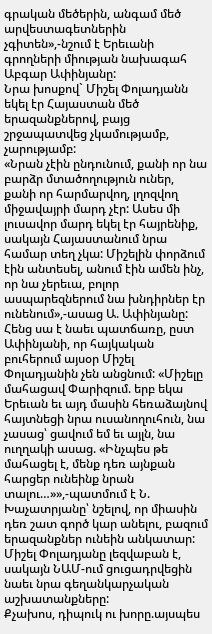գրական մեծերին, անգամ մեծ արվեստագետներին չգիտեն»,-նշում է Երեւանի գրողների միության նախագահ Աբգար Ափինյանը:
Նրա խոսքով` Միշել Փոլադյանն եկել էր Հայաստան մեծ երազանքներով, բայց շրջապատվեց չկամությամբ, չարությամբ:
«Նրան չէին ընդունում, քանի որ նա բարձր մտածողություն ուներ, քանի որ հարմարվող, լղոզվող միջավայրի մարդ չէր: Ասես մի լուսավոր մարդ եկել էր հայրենիք, սակայն Հայաստանում նրա համար տեղ չկա: Միշելին փորձում էին անտեսել, անում էին ամեն ինչ, որ նա չերեւա, բոլոր ասպարեզներում նա խնդիրներ էր ունենում»,-ասաց Ա. Ափինյանը:
Հենց սա է նաեւ պատճառը, ըստ Ափինյանի, որ հայկական բուհերում այսօր Միշել Փոլադյանին չեն անցնում: «Միշելը մահացավ Փարիզում. երբ եկա Երեւան եւ այդ մասին հեռաձայնով հայտնեցի նրա ուսանողուհուն, նա չասաց՝ ցավում եմ եւ այլն, նա ուղղակի ասաց. «Ինչպես թե մահացել է, մենք դեռ այնքան հարցեր ունեինք նրան տալու…»»,-պատմում է Ն. Խաչատրյանը՝ նշելով, որ միասին դեռ շատ գործ կար անելու, բազում երազանքներ ունեին անկատար:
Միշել Փոլադյանը լեզվաբան է, սակայն ՆԱՄ-ում ցուցադրվեցին նաեւ նրա գեղանկարչական աշխատանքները:
Քչախոս, դիպուկ ու խորը.այսպես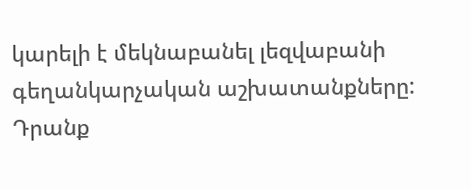կարելի է մեկնաբանել լեզվաբանի գեղանկարչական աշխատանքները: Դրանք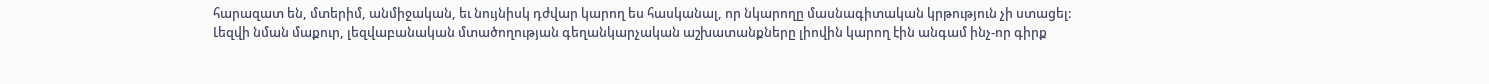հարազատ են, մտերիմ, անմիջական, եւ նույնիսկ դժվար կարող ես հասկանալ, որ նկարողը մասնագիտական կրթություն չի ստացել:
Լեզվի նման մաքուր, լեզվաբանական մտածողության գեղանկարչական աշխատանքները լիովին կարող էին անգամ ինչ-որ գիրք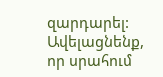զարդարել: Ավելացնենք, որ սրահում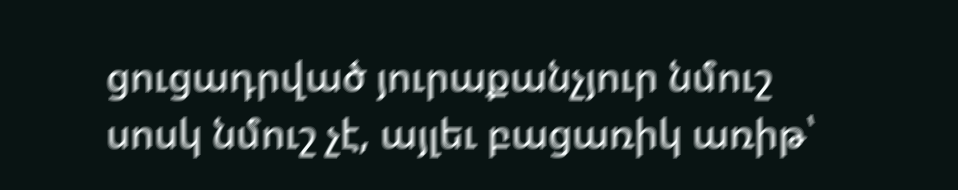ցուցադրված յուրաքանչյուր նմուշ սոսկ նմուշ չէ, այլեւ բացառիկ առիթ՝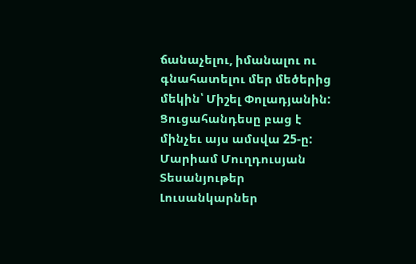ճանաչելու, իմանալու ու գնահատելու մեր մեծերից մեկին՝ Միշել Փոլադյանին:
Ցուցահանդեսը բաց է մինչեւ այս ամսվա 25-ը:
Մարիամ Մուղդուսյան
Տեսանյութեր
Լուսանկարներ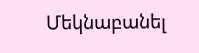Մեկնաբանել